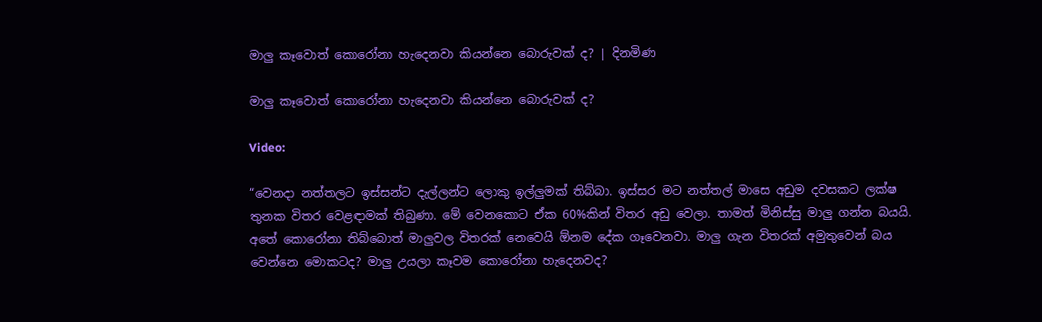මාලු කෑවොත් කොරෝනා හැදෙනවා කියන්නෙ බොරුවක් ද? | දිනමිණ

මාලු කෑවොත් කොරෝනා හැදෙනවා කියන්නෙ බොරුවක් ද?

Video:

“වෙනදා නත්තලට ඉස්සන්ට දැල්ලන්ට ලොකු ඉල්ලුමක් තිබ්බා. ඉස්සර මට නත්තල් මාසෙ අඩුම දවසකට ලක්ෂ තුනක විතර වෙළඳාමක් තිබුණා. මේ වෙනකොට ඒක 60%කින් විතර අඩු වෙලා. තාමත් මිනිස්සු මාලු ගන්න බයයි. අතේ කොරෝනා තිබ්බොත් මාලුවල විතරක් නෙවෙයි ඕනම දේක ගෑවෙනවා. මාලු ගැන විතරක් අමුතුවෙන් බය වෙන්නෙ මොකටද? මාලු උයලා කෑවම කොරෝනා හැදෙනවද?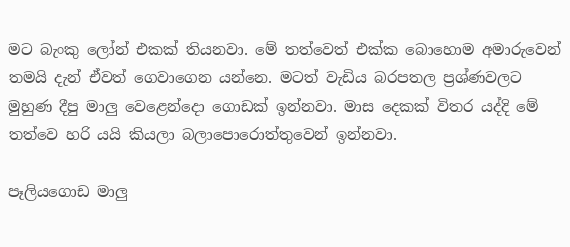මට බැංකු ලෝන් එකක් තියනවා. මේ තත්වෙත් එක්ක බොහොම අමාරුවෙන් තමයි දැන් ඒවත් ගෙවාගෙන යන්නෙ. මටත් වැඩිය බරපතල ප්‍රශ්ණවලට මුහුණ දීපු මාලු වෙළෙන්දො ගොඩක් ඉන්නවා. මාස දෙකක් විතර යද්දි මේ තත්වෙ හරි යයි කියලා බලාපොරොත්තුවෙන් ඉන්නවා.

පෑලියගොඩ මාලු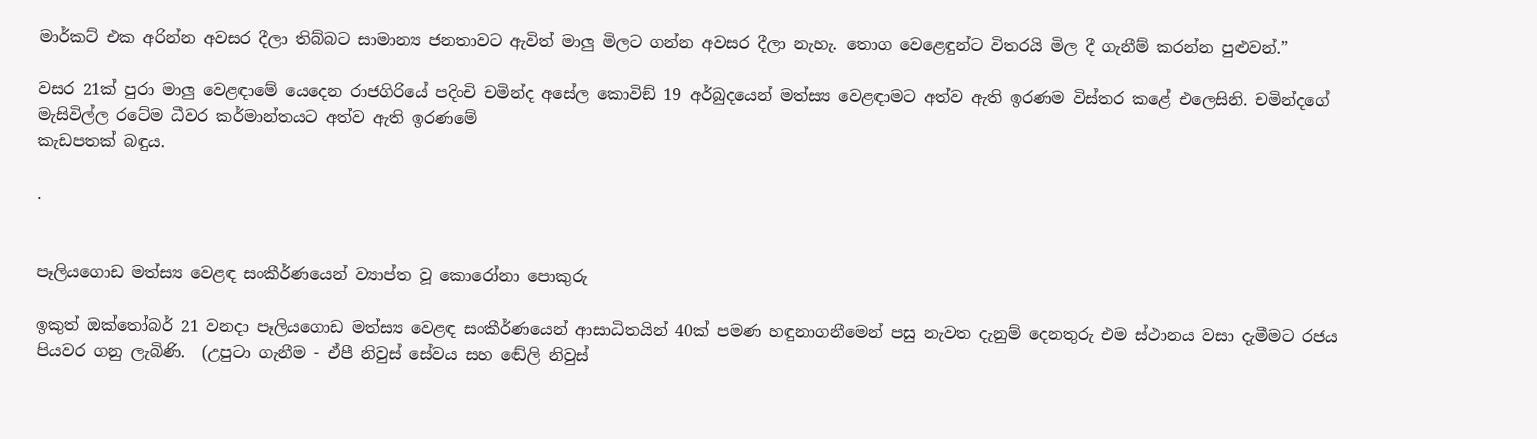මාර්කට් එක අරින්න අවසර දීලා තිබ්බට සාමාන්‍ය ජනතාවට ඇවිත් මාලු මිලට ගන්න අවසර දීලා නැහැ. තොග වෙළෙඳුන්ට විතරයි මිල දී ගැනීම් කරන්න පුළුවන්.”

වසර 21ක් පුරා මාලු වෙළඳාමේ යෙදෙන රාජගිරියේ පදිංචි චමින්ද අසේල කොවිඞ් 19 අර්බුදයෙන් මත්ස්‍ය වෙළඳාමට අත්ව ඇති ඉරණම විස්තර කළේ එලෙසිනි. චමින්දගේ මැසිවිල්ල රටේම ධීවර කර්මාන්තයට අත්ව ඇති ඉරණමේ
කැඩපතක් බඳුය.

.


පෑලියගොඩ මත්ස්‍ය වෙළඳ සංකීර්ණයෙන් ව්‍යාප්ත වූ කොරෝනා පොකුරු

ඉකුත් ඔක්තෝබර් 21 වනදා පෑලියගොඩ මත්ස්‍ය වෙළඳ සංකීර්ණයෙන් ආසාධිතයින් 40ක් පමණ හඳුනාගනීමෙන් පසු නැවත දැනුම් දෙනතුරු එම ස්ථානය වසා දැමීමට රජය පියවර ගනු ලැබිණි.  (උපුටා ගැනීම - ඒපී නිවුස් සේවය සහ ඬේලි නිවුස්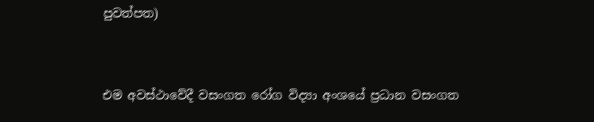පුවත්පත)


එම අවස්ථාවේදී වසංගත රෝග විද්‍යා අංශයේ ප්‍රධාන වසංගත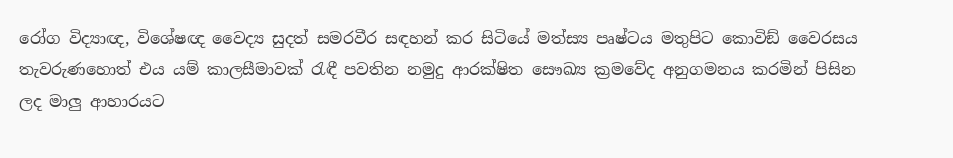රෝග විද්‍යාඥ, විශේෂඥ වෛද්‍ය සුදත් සමරවීර සඳහන් කර සිටියේ මත්ස්‍ය පෘෂ්ටය මතුපිට කොවිඞ් වෛරසය තැවරුණහොත් එය යම් කාලසීමාවක් රැඳී පවතින නමුදු ආරක්ෂිත සෞඛ්‍ය ක්‍රමවේද අනුගමනය කරමින් පිසින ලද මාලු ආහාරයට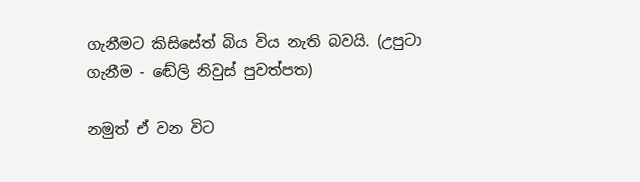ගැනීමට කිසිසේත් බිය විය නැති බවයි. (උපුටා ගැනීම - ඬේලි නිවුස් පුවත්පත)

නමුත් ඒ වන විට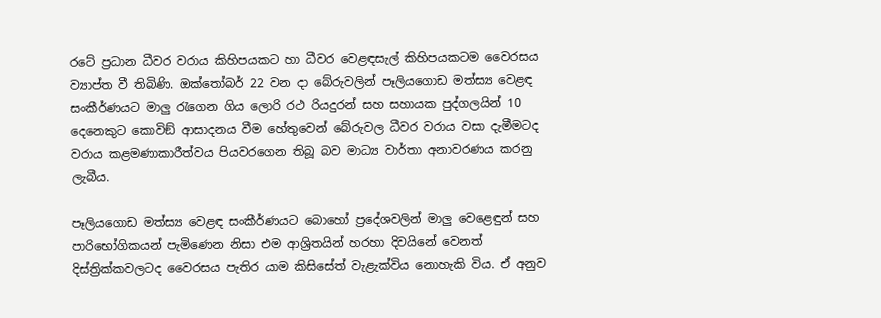රටේ ප්‍රධාන ධීවර වරාය කිහිපයකට හා ධීවර වෙළඳසැල් කිහිපයකටම වෛරසය ව්‍යාප්ත වී තිබිණි. ඔක්තෝබර් 22 වන දා බේරුවලින් පෑලියගොඩ මත්ස්‍ය වෙළඳ සංකීර්ණයට මාලු රැගෙන ගිය ලොරි රථ රියදුරන් සහ සහායක පුද්ගලයින් 10 දෙනෙකුට කොවිඞ් ආසාදනය වීම හේතුවෙන් බේරුවල ධීවර වරාය වසා දැමීමටද වරාය කළමණාකාරීත්වය පියවරගෙන තිබූ බව මාධ්‍ය වාර්තා අනාවරණය කරනු ලැබීය.

පෑලියගොඩ මත්ස්‍ය වෙළඳ සංකීර්ණයට බොහෝ ප්‍රදේශවලින් මාලු වෙළෙඳුන් සහ පාරිභෝගිකයන් පැමිණෙන නිසා එම ආශ්‍රිතයින් හරහා දිවයිනේ වෙනත් දිස්ත්‍රික්කවලටද වෛරසය පැතිර යාම කිසිසේත් වැළැක්විය නොහැකි විය. ඒ අනුව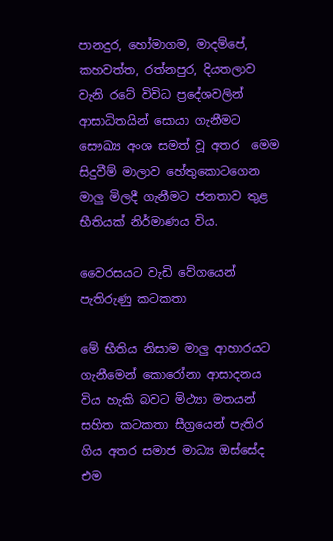පානදුර, හෝමාගම, මාදම්පේ, කහවත්ත, රත්නපුර, දියතලාව වැනි රටේ විවිධ ප්‍රදේශවලින් ආසාධිතයින් සොයා ගැනීමට සෞඛ්‍ය අංශ සමත් වූ අතර  මෙම සිදුවීම් මාලාව හේතුකොටගෙන මාලු මිලදී ගැනීමට ජනතාව තුළ භීතියක් නිර්මාණය විය.

වෛරසයට වැඩි වේගයෙන් පැතිරුණු කටකතා

මේ භීතිය නිසාම මාලු ආහාරයට ගැනීමෙන් කොරෝනා ආසාදනය විය හැකි බවට මිථ්‍යා මතයන් සහිත කටකතා සීග්‍රයෙන් පැතිර ගිය අතර සමාජ මාධ්‍ය ඔස්සේද එම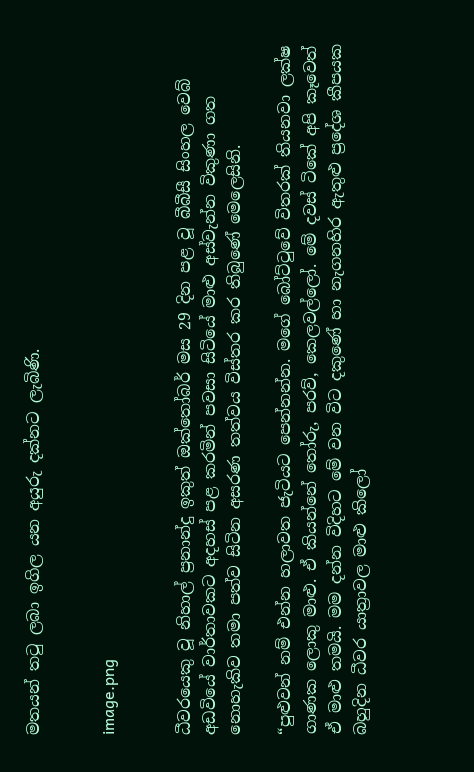මතයන් තටු ලබා ඉගිල යන අයුරු දක්නට ලැබිණි.


image.png


ධීවරයෙකු වූ නිහාල් ප්‍රනාන්දු ඉකුත් ඔක්තෝබර් මස 29 දින පළ වූ බීබීසී සිංහල වෙබ් අඩවියේ වාර්තාවකට අදහස් පළ කරමින් පවසා සිටියේ මාළු අස්වැන්න විකුණා ගත නොහැකිව තමා පත්ව සිටින අසරණ තත්වය විස්තර කර තිබුණේ මෙලෙසිනි.

“පුළුවන් නම් එන්න හලාවත ජැටියට පෙන්නන්න. මගේ බෝට්ටුවේ විතරක් තියනවා ලක්ෂ ගාණක ලොකු මාළු. ඒ කියන්නේ තෝරු, පරව්, කෙලවල්ලෝ. මේ දවස් ටිකේ අපි කෑවෙත් ඒ මාළු තමයි. මම දන්න විදිහට මේ වන විට දකුණේ හා නැගනහිර ඇතුළු ප්‍රදේශ කීපයක බහුදින ධීවර යාත්‍රාවල මාළු කිලෝ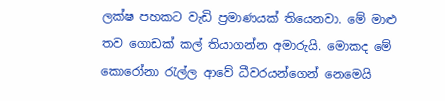ලක්ෂ පහකට වැඩි ප්‍රමාණයක් තියෙනවා. මේ මාළු තව ගොඩක් කල් තියාගන්න අමාරුයි. මොකද මේ කොරෝනා රැල්ල ආවේ ධීවරයන්ගෙන් නෙමෙයි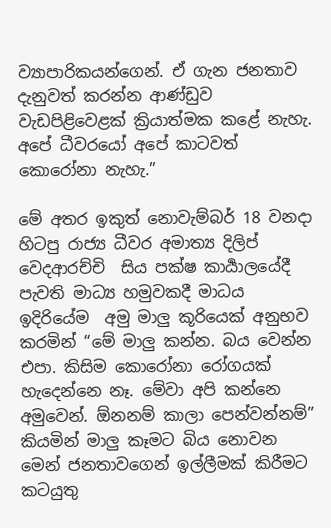ව්‍යාපාරිකයන්ගෙන්. ඒ ගැන ජනතාව දැනුවත් කරන්න ආණ්ඩුව වැඩපිළිවෙළක් ක්‍රියාත්මක කළේ නැහැ. අපේ ධීවරයෝ අපේ කාටවත් කොරෝනා නැහැ.”

මේ අතර ඉකුත් නොවැම්බර් 18 වනදා හිටපු රාජ්‍ය ධීවර අමාත්‍ය දිලිප් වෙදආරච්චි  සිය පක්ෂ කාර්‍යාලයේදී පැවති මාධ්‍ය හමුවකදී මාධය ඉදිරියේම  අමු මාලු කූරියෙක් අනුභව කරමින් “මේ මාලු කන්න. බය වෙන්න එපා. කිසිම කොරෝනා රෝගයක් හැදෙන්නෙ නෑ. මේවා අපි කන්නෙ අමුවෙන්. ඕනනම් කාලා පෙන්වන්නම්” කියමින් මාලු කෑමට බිය නොවන මෙන් ජනතාවගෙන් ඉල්ලීමක් කිරීමට කටයුතු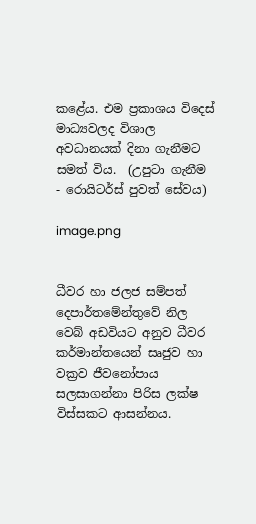කළේය. එම ප්‍රකාශය විදෙස් මාධ්‍යවලද විශාල අවධානයක් දිනා ගැනීමට සමත් විය.  (උපුටා ගැනීම - රොයිටර්ස් පුවත් සේවය)

image.png


ධීවර හා ජලජ සම්පත් දෙපාර්තමේන්තුවේ නිල වෙබ් අඩවියට අනුව ධීවර කර්මාන්තයෙන් සෘජුව හා වක්‍රව ජීවනෝපාය සලසාගන්නා පිරිස ලක්ෂ විස්සකට ආසන්නය.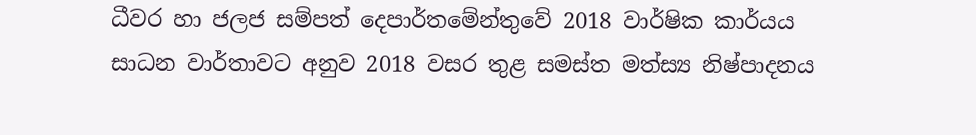ධීවර හා ජලජ සම්පත් දෙපාර්තමේන්තුවේ 2018 වාර්ෂික කාර්යය සාධන වාර්තාවට අනුව 2018 වසර තුළ සමස්ත මත්ස්‍ය නිෂ්පාදනය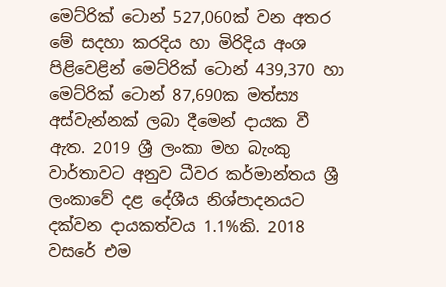මෙට්රික් ටොන් 527,060ක් වන අතර මේ සදහා කරදිය හා මිරිදිය අංශ පිළිවෙළින් මෙට්රික් ටොන් 439,370 හා මෙට්රික් ටොන් 87,690ක මත්ස්‍ය අස්වැන්නක් ලබා දීමෙන් දායක වී ඇත. 2019 ශ්‍රී ලංකා මහ බැංකු වාර්තාවට අනුව ධීවර කර්මාන්තය ශ්‍රී ලංකාවේ දළ දේශීය නිශ්පාදනයට දක්වන දායකත්වය 1.1%කි. 2018 වසරේ එම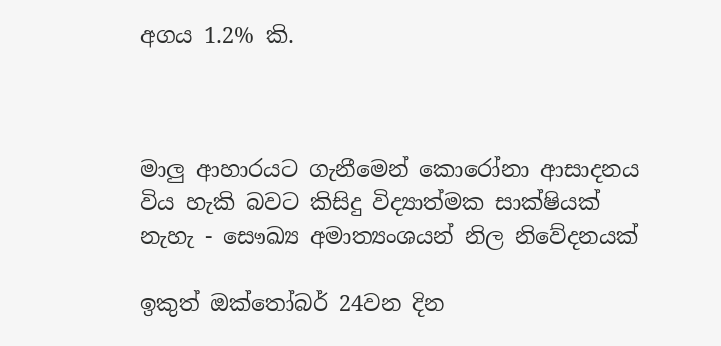අගය 1.2% කි.



මාලු ආහාරයට ගැනීමෙන් කොරෝනා ආසාදනය විය හැකි බවට කිසිදු විද්‍යාත්මක සාක්ෂියක් නැහැ - සෞඛ්‍ය අමාත්‍යංශයන් නිල නිවේදනයක්

ඉකුත් ඔක්තෝබර් 24වන දින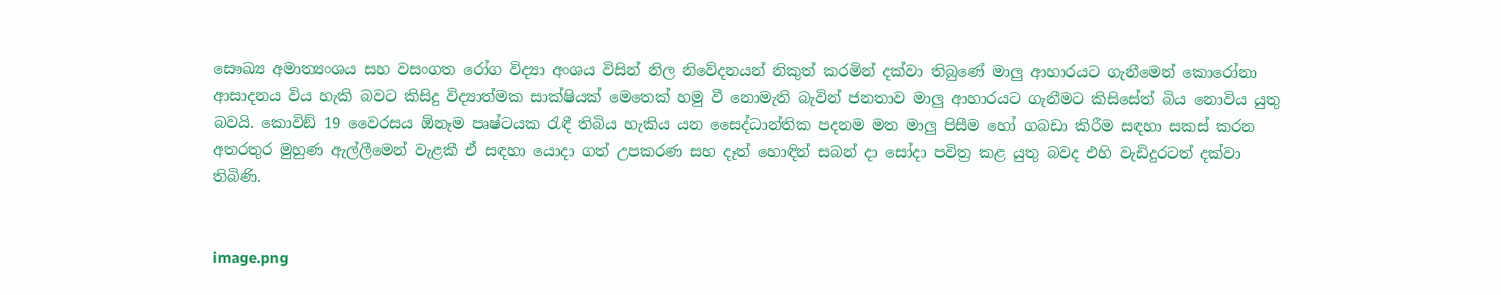සෞඛ්‍ය අමාත්‍යංශය සහ වසංගත රෝග විද්‍යා අංශය විසින් නිල නිවේදනයන් නිකුත් කරමින් දක්වා තිබුණේ මාලු ආහාරයට ගැනීමෙන් කොරෝනා ආසාදනය විය හැකි බවට කිසිදු විද්‍යාත්මක සාක්ෂියක් මෙතෙක් හමු වී නොමැති බැවින් ජනතාව මාලු ආහාරයට ගැනීමට කිසිසේත් බිය නොවිය යුතු බවයි. කොවිඞ් 19 වෛරසය ඕනෑම පෘෂ්ටයක රැඳී තිබිය හැකිය යන සෛද්ධාන්තික පදනම මත මාලු පිසීම හෝ ගබඩා කිරීම සඳහා සකස් කරන අතරතුර මුහුණ ඇල්ලීමෙන් වැළකී ඒ සඳහා යොදා ගත් උපකරණ සහ දෑත් හොඳින් සබන් දා සෝදා පවිත්‍ර කළ යුතු බවද එහි වැඩිදුරටත් දක්වා තිබිණි.


image.png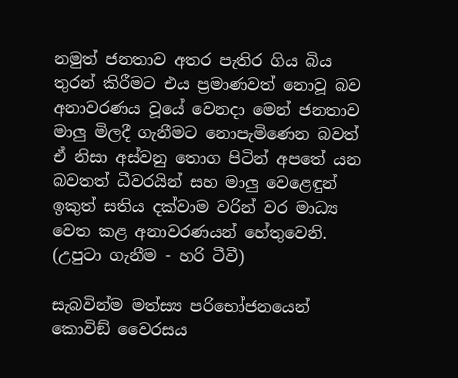නමුත් ජනතාව අතර පැතිර ගිය බිය තුරන් කිරීමට එය ප්‍රමාණවත් නොවූ බව අනාවරණය වූයේ වෙනදා මෙන් ජනතාව මාලු මිලදී ගැනීමට නොපැමිණෙන බවත් ඒ නිසා අස්වනු තොග පිටින් අපතේ යන බවතත් ධීවරයින් සහ මාලු වෙළෙඳුන් ඉකුත් සතිය දක්වාම වරින් වර මාධ්‍ය වෙත කළ අනාවරණයන් හේතුවෙනි.    (උපුටා ගැනීම - හරි ටීවී)

සැබවින්ම මත්ස්‍ය පරිභෝජනයෙන් කොවිඞ් වෛරසය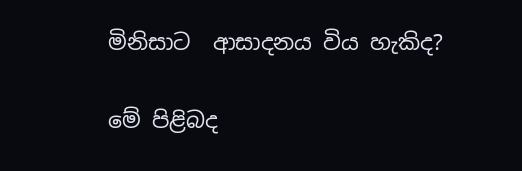මිනිසාට  ආසාදනය විය හැකිද?

මේ පිළිබද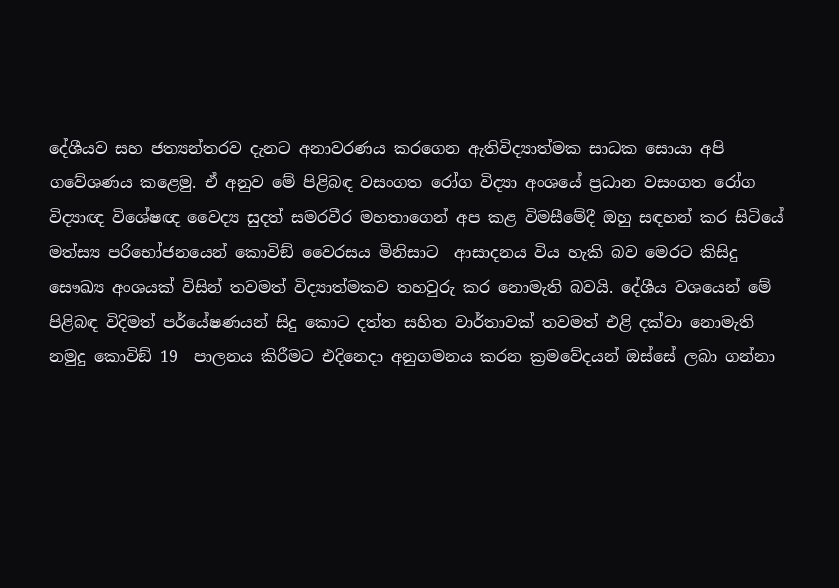දේශීයව සහ ජත්‍යන්තරව දැනට අනාවරණය කරගෙන ඇතිවිද්‍යාත්මක සාධක සොයා අපි ගවේශණය කළෙමු. ඒ අනුව මේ පිළිබඳ වසංගත රෝග විද්‍යා අංශයේ ප්‍රධාන වසංගත රෝග විද්‍යාඥ විශේෂඥ වෛද්‍ය සුදත් සමරවීර මහතාගෙන් අප කළ විමසීමේදී ඔහු සඳහන් කර සිටියේ මත්ස්‍ය පරිභෝජනයෙන් කොවිඞ් වෛරසය මිනිසාට  ආසාදනය විය හැකි බව මෙරට කිසිදු සෞඛ්‍ය අංශයක් විසින් තවමත් විද්‍යාත්මකව තහවුරු කර නොමැති බවයි. දේශීය වශයෙන් මේ පිළිබඳ විදිමත් පර්යේෂණයන් සිදු කොට දත්ත සහිත වාර්තාවක් තවමත් එළි දක්වා නොමැති නමුදු කොවිඞ් 19  පාලනය කිරීමට එදිනෙදා අනුගමනය කරන ක්‍රමවේදයන් ඔස්සේ ලබා ගන්නා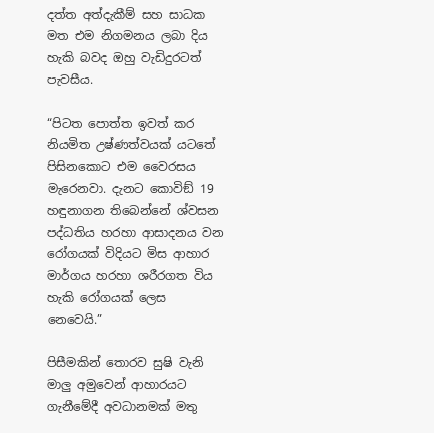දත්ත අත්දැකීම් සහ සාධක මත එම නිගමනය ලබා දිය හැකි බවද ඔහු වැඩිදුරටත් පැවසීය.

“පිටත පොත්ත ඉවත් කර නියමිත උෂ්ණත්වයක් යටතේ පිසිනකොට එම වෛරසය මැරෙනවා. දැනට කොවිඞ් 19 හඳුනාගන තිබෙන්නේ ශ්වසන පද්ධතිය හරහා ආසාදනය වන රෝගයක් විදියට මිස ආහාර මාර්ගය හරහා ශරීරගත විය හැකි රෝගයක් ලෙස නෙවෙයි.”

පිසීමකින් තොරව සුෂි වැනි මාලු අමුවෙන් ආහාරයට ගැනීමේදී අවධානමක් මතු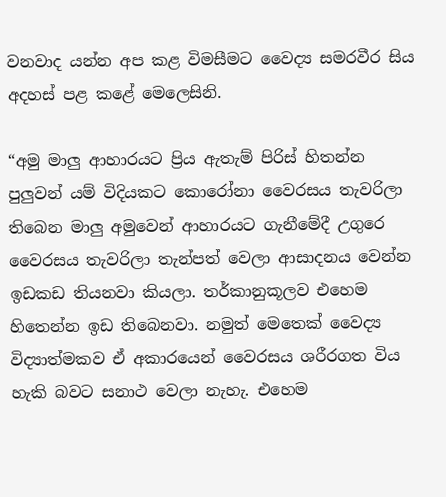වනවාද යන්න අප කළ විමසීමට වෛද්‍ය සමරවීර සිය අදහස් පළ කළේ මෙලෙසිනි.

“අමු මාලු ආහාරයට ප්‍රිය ඇතැම් පිරිස් හිතන්න පුලුවන් යම් විදියකට කොරෝනා වෛරසය තැවරිලා තිබෙන මාලු අමුවෙන් ආහාරයට ගැනීමේදී උගුරෙ වෛරසය තැවරිලා තැන්පත් වෙලා ආසාදනය වෙන්න ඉඩකඩ තියනවා කියලා. තර්කානුකූලව එහෙම හිතෙන්න ඉඩ තිබෙනවා. නමුත් මෙතෙක් වෛද්‍ය විද්‍යාත්මකව ඒ අකාරයෙන් වෛරසය ශරීරගත විය හැකි බවට සනාථ වෙලා නැහැ. එහෙම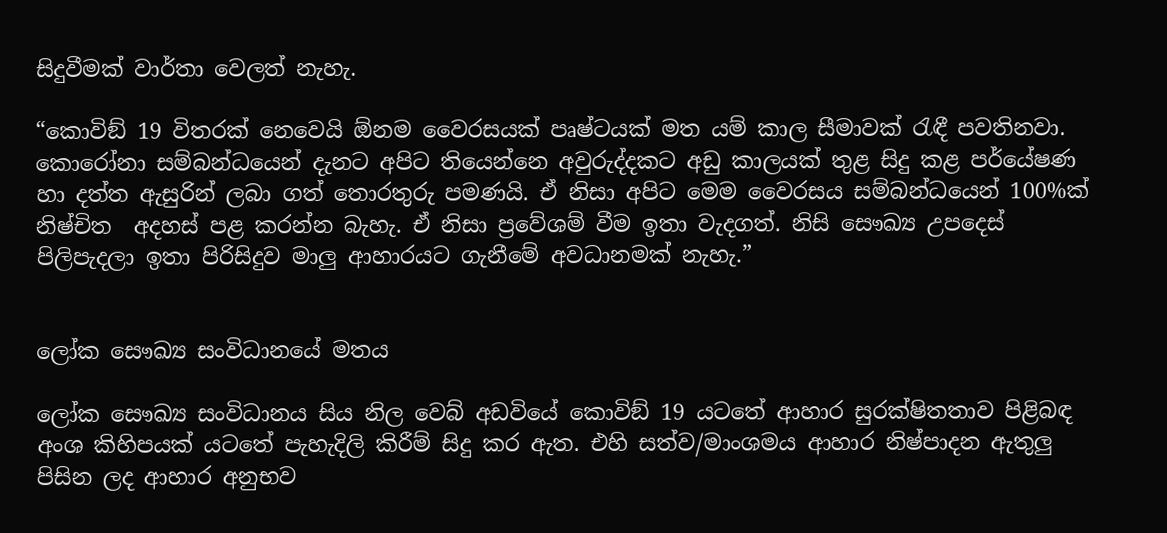සිදුවීමක් වාර්තා වෙලත් නැහැ.

“කොවිඞ් 19 විතරක් නෙවෙයි ඕනම වෛරසයක් පෘෂ්ටයක් මත යම් කාල සීමාවක් රැඳී පවතිනවා. කොරෝනා සම්බන්ධයෙන් දැනට අපිට තියෙන්නෙ අවුරුද්දකට අඩු කාලයක් තුළ සිදු කළ පර්යේෂණ හා දත්ත ඇසුරින් ලබා ගත් තොරතුරු පමණයි. ඒ නිසා අපිට මෙම වෛරසය සම්බන්ධයෙන් 100%ක් නිෂ්චිත  අදහස් පළ කරන්න බැහැ. ඒ නිසා ප්‍රවේශම් වීම ඉතා වැදගත්. නිසි සෞඛ්‍ය උපදෙස් පිලිපැදලා ඉතා පිරිසිදුව මාලු ආහාරයට ගැනීමේ අවධානමක් නැහැ.”


ලෝක සෞඛ්‍ය සංවිධානයේ මතය

ලෝක සෞඛ්‍ය සංවිධානය සිය නිල වෙබ් අඩවියේ කොවිඞ් 19 යටතේ ආහාර සුරක්ෂිතතාව පිළිබඳ අංශ කිහිපයක් යටතේ පැහැදිලි කිරීම් සිදු කර ඇත. එහි සත්ව/මාංශමය ආහාර නිෂ්පාදන ඇතුලු පිසින ලද ආහාර අනුභව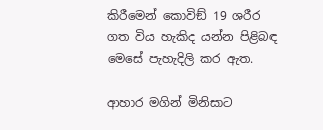කිරීමෙන් කොවිඞ් 19 ශරීර ගත විය හැකිද යන්න පිළිබඳ මෙසේ පැහැදිලි කර ඇත.

ආහාර මගින් මිනිසාට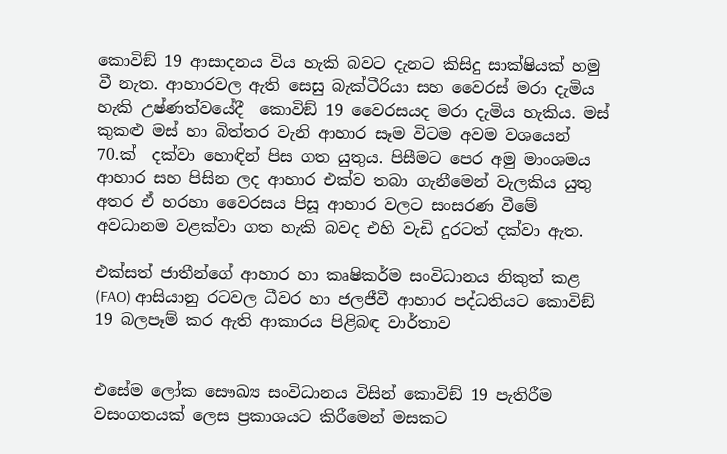කොවිඞ් 19 ආසාදනය විය හැකි බවට දැනට කිසිදු සාක්ෂියක් හමු වී නැත. ආහාරවල ඇති සෙසු බැක්ටීරියා සහ වෛරස් මරා දැමිය හැකි උෂ්ණත්වයේදී  කොවිඞ් 19 වෛරසයද මරා දැමිය හැකිය. මස් කුකළු මස් හා බිත්තර වැනි ආහාර සෑම විටම අවම වශයෙන් 70.ක්‍  දක්වා හොඳින් පිස ගත යුතුය. පිසීමට පෙර අමු මාංශමය ආහාර සහ පිසින ලද ආහාර එක්ව තබා ගැනීමෙන් වැලකිය යුතු අතර ඒ හරහා වෛරසය පිසූ ආහාර වලට සංසරණ වීමේ අවධානම වළක්වා ගත හැකි බවද එහි වැඩි දුරටත් දක්වා ඇත.

එක්සත් ජාතීන්ගේ ආහාර හා කෘෂිකර්ම සංවිධානය නිකුත් කළ (FAO) ආසියානු රටවල ධීවර හා ජලජීවී ආහාර පද්ධතියට කොවිඞ් 19 බලපෑම් කර ඇති ආකාරය පිළිබඳ වාර්තාව


එසේම ලෝක සෞඛ්‍ය සංවිධානය විසින් කොවිඞ් 19 පැතිරීම වසංගතයක් ලෙස ප්‍රකාශයට කිරීමෙන් මසකට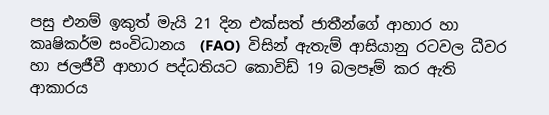පසු එනම් ඉකුත් මැයි 21 දින එක්සත් ජාතීන්ගේ ආහාර හා කෘෂිකර්ම සංවිධානය  (FAO)  විසින් ඇතැම් ආසියානු රටවල ධීවර හා ජලජීවී ආහාර පද්ධතියට කොවිඩ් 19 බලපෑම් කර ඇති ආකාරය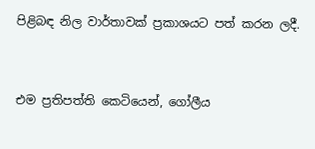පිළිබඳ නිල වාර්තාවක් ප්‍රකාශයට පත් කරන ලදී.


එම ප්‍රතිපත්ති කෙටියෙන්, ගෝලීය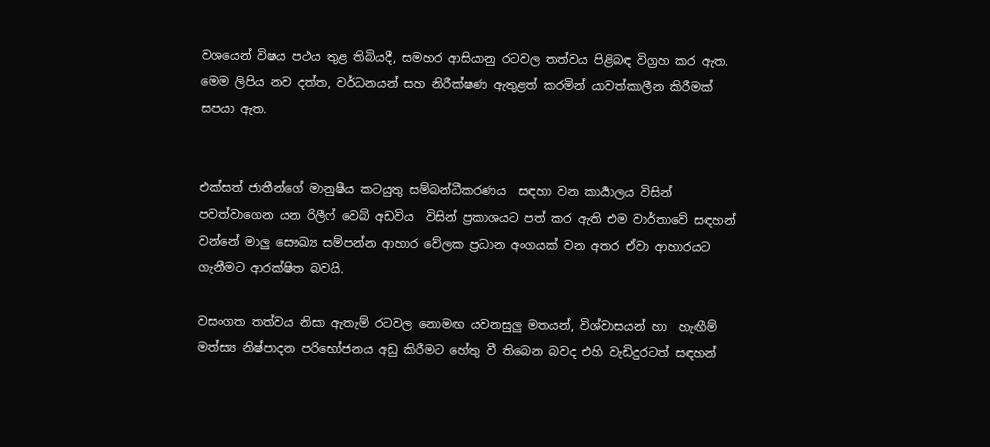වශයෙන් විෂය පථය තුළ තිබියදී, සමහර ආසියානු රටවල තත්වය පිළිබඳ විග්‍රහ කර ඇත. මෙම ලිපිය නව දත්ත, වර්ධනයන් සහ නිරීක්ෂණ ඇතුළත් කරමින් යාවත්කාලීන කිරීමක් සපයා ඇත.


එක්සත් ජාතීන්ගේ මානුෂීය කටයුතු සම්බන්ධීකරණය  සඳහා වන කාර්‍යාලය විසින් පවත්වාගෙන යන රිලීෆ් වෙබ් අඩවිය  විසින් ප්‍රකාශයට පත් කර ඇති එම වාර්තාවේ සඳහන් වන්නේ මාලු සෞඛ්‍ය සම්පන්න ආහාර වේලක ප්‍රධාන අංගයක් වන අතර ඒවා ආහාරයට ගැනීමට ආරක්ෂිත බවයි.

වසංගත තත්වය නිසා ඇතැම් රටවල නොමඟ යවනසුලු මතයන්, විශ්වාසයන් හා  හැඟීම් මත්ස්‍ය නිෂ්පාදන පරිභෝජනය අඩු කිරීමට හේතු වී තිබෙන බවද එහි වැඩිදුරටත් සඳහන්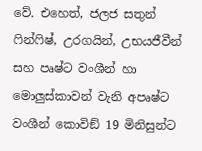වේ. එහෙත්, ජලජ සතුන් ෆින්ෆිෂ්, උරගයින්, උභයජීවීන් සහ පෘෂ්ට වංශීන් හා මොලුස්කාවන් වැනි අපෘෂ්ට වංශීන් කොවිඞ් 19 මිනිසුන්ට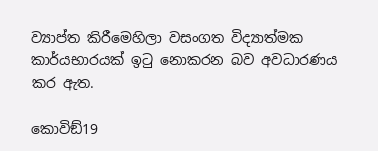ව්‍යාප්ත කිරීමෙහිලා වසංගත විද්‍යාත්මක කාර්යභාරයක් ඉටු නොකරන බව අවධාරණය කර ඇත.

කොවිඞ්19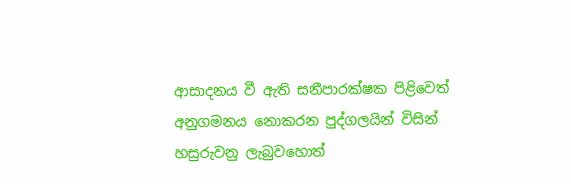ආසාදනය වී ඇති සනීපාරක්ෂක පිළිවෙත් අනුගමනය නොකරන පුද්ගලයින් විසින් හසුරුවනු ලැබුවහොත්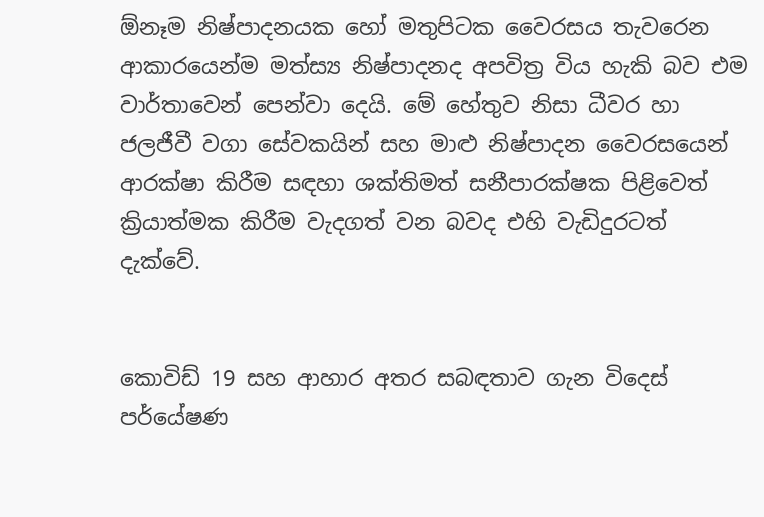ඕනෑම නිෂ්පාදනයක හෝ මතුපිටක වෛරසය තැවරෙන ආකාරයෙන්ම මත්ස්‍ය නිෂ්පාදනද අපවිත්‍ර විය හැකි බව එම වාර්තාවෙන් පෙන්වා දෙයි. මේ හේතුව නිසා ධීවර හා ජලජීවී වගා සේවකයින් සහ මාළු නිෂ්පාදන වෛරසයෙන්  ආරක්ෂා කිරීම සඳහා ශක්තිමත් සනීපාරක්ෂක පිළිවෙත් ක්‍රියාත්මක කිරීම වැදගත් වන බවද එහි වැඩිදුරටත් දැක්වේ.


කොවිඩ් 19 සහ ආහාර අතර සබඳතාව ගැන විදෙස් පර්යේෂණ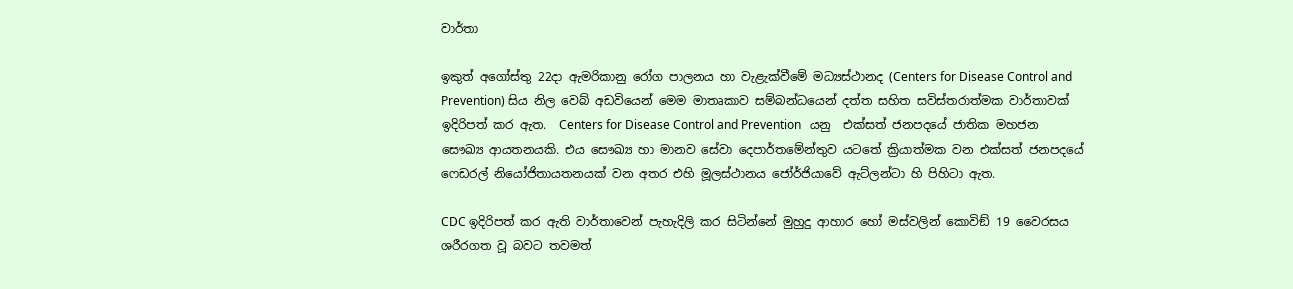වාර්තා

ඉකුත් අගෝස්තු 22දා ඇමරිකානු රෝග පාලනය හා වැළැක්වීමේ මධ්‍යස්ථානද (Centers for Disease Control and Prevention) සිය නිල වෙබ් අඩවියෙන් මෙම මාතෘකාව සම්බන්ධයෙන් දත්ත සහිත සවිස්තරාත්මක වාර්තාවක්  ඉදිරිපත් කර ඇත.  Centers for Disease Control and Prevention   යනු  එක්සත් ජනපදයේ ජාතික මහජන සෞඛ්‍ය ආයතනයකි. එය සෞඛ්‍ය හා මානව සේවා දෙපාර්තමේන්තුව යටතේ ක්‍රියාත්මක වන එක්සත් ජනපදයේ ෆෙඩරල් නියෝජිතායතනයක් වන අතර එහි මූලස්ථානය ජෝර්ජියාවේ ඇට්ලන්ටා හි පිහිටා ඇත.

CDC ඉදිරිපත් කර ඇති වාර්තාවෙන් පැහැදිලි කර සිටින්නේ මුහුදු ආහාර හෝ මස්වලින් කොවිඞ් 19 වෛරසය ශරීරගත වූ බවට තවමත්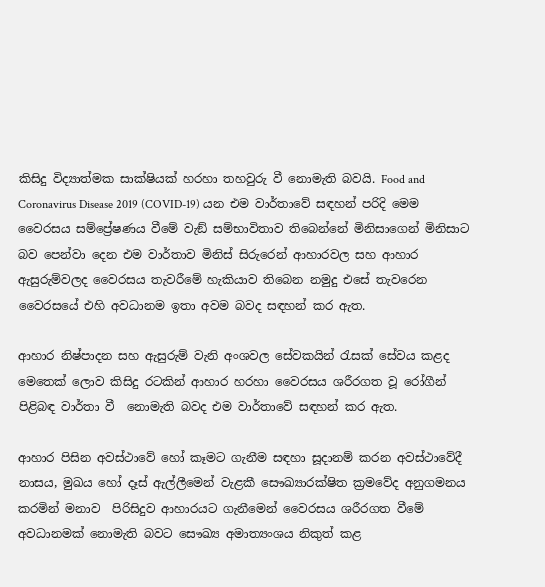කිසිදු විද්‍යාත්මක සාක්ෂියක් හරහා තහවුරු වී නොමැති බවයි. Food and Coronavirus Disease 2019 (COVID-19) යන එම වාර්තාවේ සඳහන් පරිදි මෙම වෛරසය සම්ප්‍රේෂණය වීමේ වැඞ් සම්භාවිතාව තිබෙන්නේ මිනිසාගෙන් මිනිසාට බව පෙන්වා දෙන එම වාර්තාව මිනිස් සිරුරෙන් ආහාරවල සහ ආහාර ඇසුරුම්වලද වෛරසය තැවරීමේ හැකියාව තිබෙන නමුදු එසේ තැවරෙන වෛරසයේ එහි අවධානම ඉතා අවම බවද සඳහන් කර ඇත.

ආහාර නිෂ්පාදන සහ ඇසුරුම් වැනි අංශවල සේවකයින් රැසක් සේවය කළද මෙතෙක් ලොව කිසිදු රටකින් ආහාර හරහා වෛරසය ශරීරගත වූ රෝගීන් පිළිබඳ වාර්තා වී  නොමැති බවද එම වාර්තාවේ සඳහන් කර ඇත.

ආහාර පිසින අවස්ථාවේ හෝ කෑමට ගැනීම සඳහා සූදානම් කරන අවස්ථාවේදී නාසය, මුඛය හෝ දෑස් ඇල්ලීමෙන් වැළකී සෞඛ්‍යාරක්ෂිත ක්‍රමවේද අනුගමනය කරමින් මනාව  පිරිසිදුව ආහාරයට ගැනීමෙන් වෛරසය ශරීරගත වීමේ අවධානමක් නොමැති බවට සෞඛ්‍ය අමාත්‍යංශය නිකුත් කළ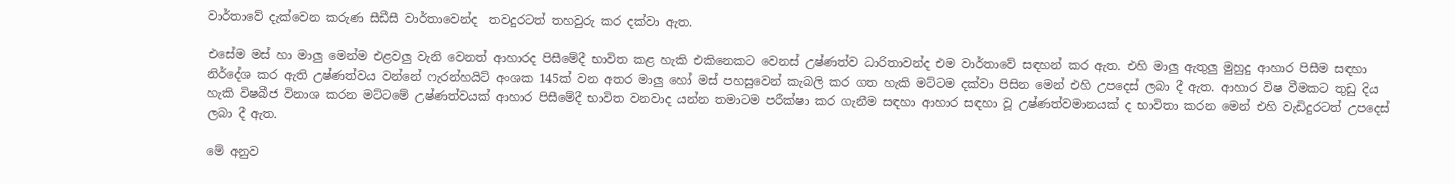වාර්තාවේ දැක්වෙන කරුණ සීඩීසී වාර්තාවෙන්ද  තවදුරටත් තහවුරු කර දක්වා ඇත.

එසේම මස් හා මාලු මෙන්ම එළවලු වැනි වෙනත් ආහාරද පිසීමේදී භාවිත කළ හැකි එකිනෙකට වෙනස් උෂ්ණත්ව ධාරිතාවන්ද එම වාර්තාවේ සඳහන් කර ඇත. එහි මාලු ඇතුලු මුහුදු ආහාර පිසීම සඳහා නිර්දේශ කර ඇති උෂ්ණත්වය වන්නේ ෆැරන්හයිට් අංශක 145ක් වන අතර මාලු හෝ මස් පහසුවෙන් කැබලි කර ගත හැකි මට්ටම දක්වා පිසින මෙන් එහි උපදෙස් ලබා දී ඇත. ආහාර විෂ වීමකට තුඩු දිය හැකි විෂබීජ විනාශ කරන මට්ටමේ උෂ්ණත්වයක් ආහාර පිසීමේදී භාවිත වනවාද යන්න තමාටම පරීක්ෂා කර ගැනීම සඳහා ආහාර සඳහා වූ උෂ්ණත්වමානයක් ද භාවිතා කරන මෙන් එහි වැඩිදුරටත් උපදෙස් ලබා දී ඇත.

මේ අනුව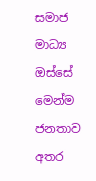සමාජ මාධ්‍ය ඔස්සේ මෙන්ම ජනතාව අතර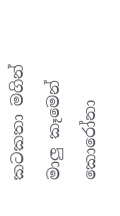කටකතා මගින් මාලු කෑමෙන් කොරෝනා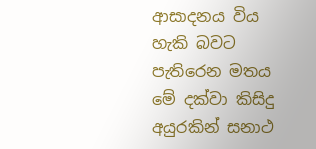ආසාදනය විය හැකි බවට පැතිරෙන මතය මේ දක්වා කිසිදු අයුරකින් සනාථ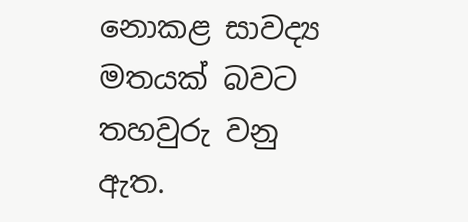නොකළ සාවද්‍ය මතයක් බවට තහවුරු වනු ඇත.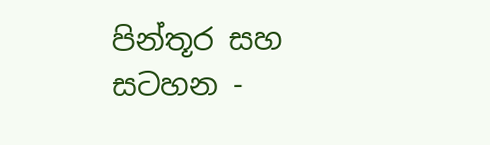පින්තූර සහ සටහන -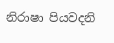නිරාෂා පියවදනි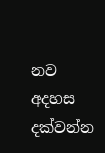නව අදහස දක්වන්න